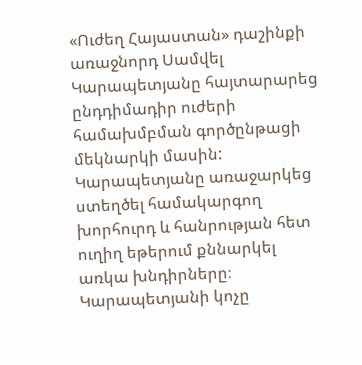«Ուժեղ Հայաստան» դաշինքի առաջնորդ Սամվել Կարապետյանը հայտարարեց ընդդիմադիր ուժերի համախմբման գործընթացի մեկնարկի մասին: Կարապետյանը առաջարկեց ստեղծել համակարգող խորհուրդ և հանրության հետ ուղիղ եթերում քննարկել առկա խնդիրները։
Կարապետյանի կոչը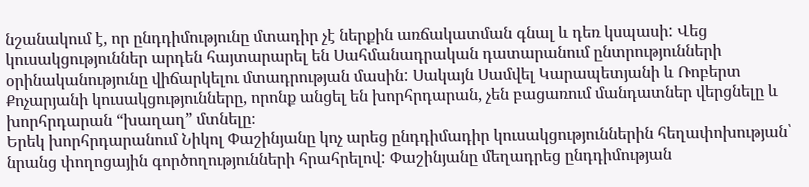նշանակում է, որ ընդդիմությունը մտադիր չէ ներքին առճակատման գնալ և դեռ կսպասի: Վեց կուսակցություններ արդեն հայտարարել են Սահմանադրական դատարանում ընտրությունների օրինականությունը վիճարկելու մտադրության մասին: Սակայն Սամվել Կարապետյանի և Ռոբերտ Քոչարյանի կուսակցությունները, որոնք անցել են խորհրդարան, չեն բացառում մանդատներ վերցնելը և խորհրդարան “խաղաղ” մտնելը։
Երեկ խորհրդարանում Նիկոլ Փաշինյանը կոչ արեց ընդդիմադիր կուսակցություններին հեղափոխության՝ նրանց փողոցային գործողությունների հրահրելով: Փաշինյանը մեղադրեց ընդդիմության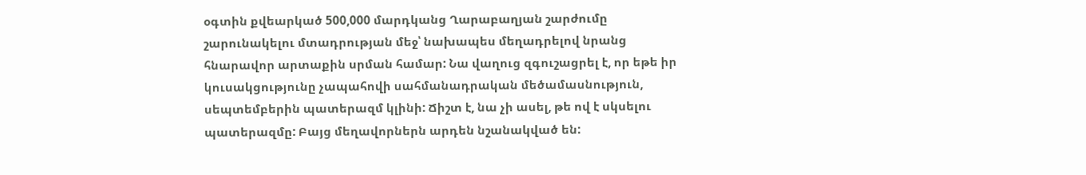օգտին քվեարկած 500,000 մարդկանց Ղարաբաղյան շարժումը շարունակելու մտադրության մեջ՝ նախապես մեղադրելով նրանց հնարավոր արտաքին սրման համար: Նա վաղուց զգուշացրել է, որ եթե իր կուսակցությունը չապահովի սահմանադրական մեծամասնություն, սեպտեմբերին պատերազմ կլինի: Ճիշտ է, նա չի ասել, թե ով է սկսելու պատերազմը: Բայց մեղավորներն արդեն նշանակված են: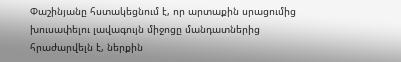Փաշինյանը հստակեցնում է, որ արտաքին սրացումից խուսափելու լավագույն միջոցը մանդատներից հրաժարվելն է, ներքին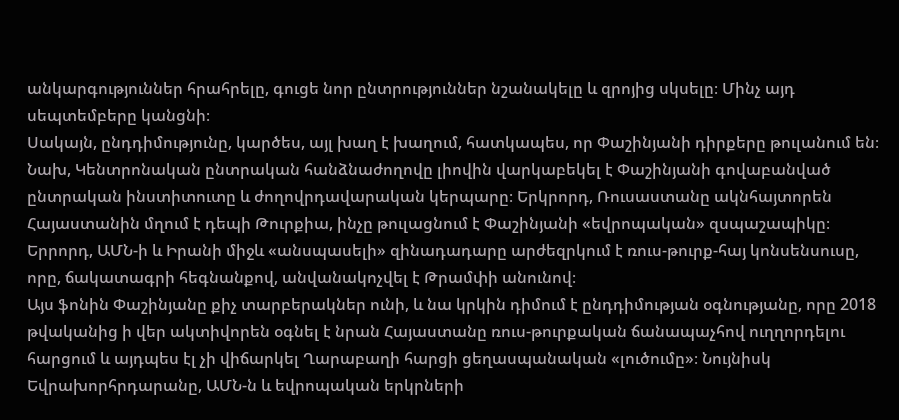անկարգություններ հրահրելը, գուցե նոր ընտրություններ նշանակելը և զրոյից սկսելը։ Մինչ այդ սեպտեմբերը կանցնի։
Սակայն, ընդդիմությունը, կարծես, այլ խաղ է խաղում, հատկապես, որ Փաշինյանի դիրքերը թուլանում են։
Նախ, Կենտրոնական ընտրական հանձնաժողովը լիովին վարկաբեկել է Փաշինյանի գովաբանված ընտրական ինստիտուտը և ժողովրդավարական կերպարը։ Երկրորդ, Ռուսաստանը ակնհայտորեն Հայաստանին մղում է դեպի Թուրքիա, ինչը թուլացնում է Փաշինյանի «եվրոպական» զսպաշապիկը։ Երրորդ, ԱՄՆ-ի և Իրանի միջև «անսպասելի» զինադադարը արժեզրկում է ռուս-թուրք-հայ կոնսենսուսը, որը, ճակատագրի հեգնանքով, անվանակոչվել է Թրամփի անունով։
Այս ֆոնին Փաշինյանը քիչ տարբերակներ ունի, և նա կրկին դիմում է ընդդիմության օգնությանը, որը 2018 թվականից ի վեր ակտիվորեն օգնել է նրան Հայաստանը ռուս-թուրքական ճանապաչհով ուղղորդելու հարցում և այդպես էլ չի վիճարկել Ղարաբաղի հարցի ցեղասպանական «լուծումը»։ Նույնիսկ Եվրախորհրդարանը, ԱՄՆ-ն և եվրոպական երկրների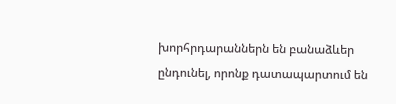խորհրդարաններն են բանաձևեր ընդունել, որոնք դատապարտում են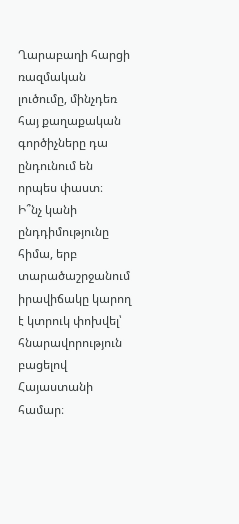Ղարաբաղի հարցի ռազմական լուծումը, մինչդեռ հայ քաղաքական գործիչները դա ընդունում են որպես փաստ։
Ի՞նչ կանի ընդդիմությունը հիմա, երբ տարածաշրջանում իրավիճակը կարող է կտրուկ փոխվել՝ հնարավորություն բացելով Հայաստանի համար։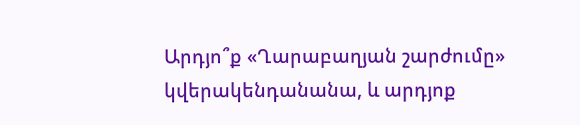Արդյո՞ք «Ղարաբաղյան շարժումը» կվերակենդանանա, և արդյոք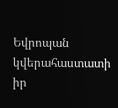Եվրոպան կվերահաստատի իր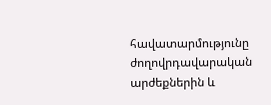հավատարմությունը ժողովրդավարական արժեքներին և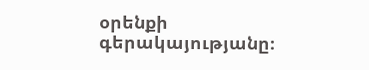օրենքի գերակայությանը։